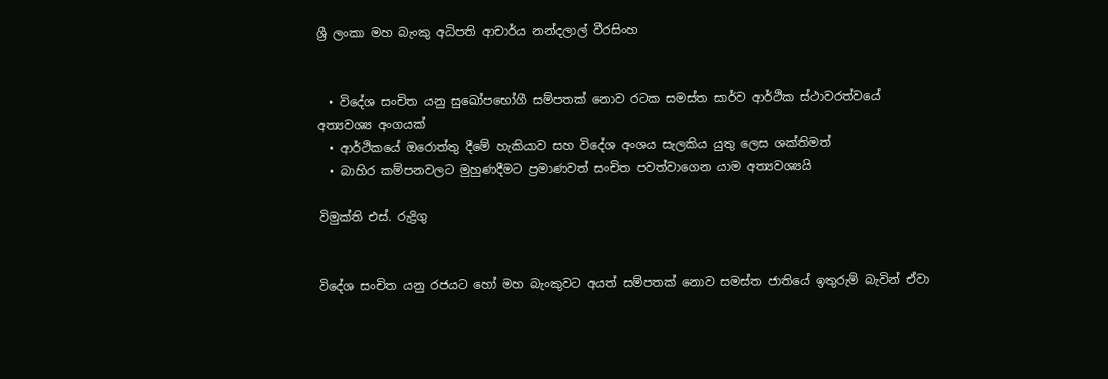ශ්‍රී ලංකා මහ බැංකු අධිපති ආචාර්ය නන්දලාල් වීරසිංහ


  • විදේශ සංචිත යනු සුඛෝපභෝගී සම්පතක් නොව රටක සමස්ත සාර්ව ආර්ථික ස්ථාවරත්වයේ අත්‍යවශ්‍ය අංගයක්
  • ආර්ථිකයේ ඔරොත්තු දීමේ හැකියාව සහ විදේශ අංශය සැලකිය යුතු ලෙස ශක්තිමත්
  • බාහිර කම්පනවලට මුහුණදීමට ප්‍රමාණවත් සංචිත පවත්වාගෙන යාම අත්‍යවශ්‍යයි

විමුක්ති එස්. රුද්‍රිගු


විදේශ සංචිත යනු රජයට හෝ මහ බැංකුවට අයත් සම්පතක් නොව සමස්ත ජාතියේ ඉතුරුම් බැවින් ඒවා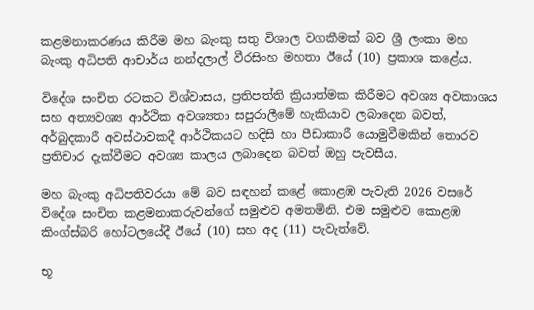කළමනාකරණය කිරීම මහ බැංකු සතු විශාල වගකීමක් බව ශ්‍රී ලංකා මහ බැංකු අධිපති ආචාර්ය නන්දලාල් වීරසිංහ මහතා ඊයේ (10) ප්‍රකාශ කළේය.

විදේශ සංචිත රටකට විශ්වාසය, ප්‍රතිපත්ති ක්‍රියාත්මක කිරීමට අවශ්‍ය අවකාශය සහ අත්‍යවශ්‍ය ආර්ථික අවශ්‍යතා සපුරාලීමේ හැකියාව ලබාදෙන බවත්, අර්බුදකාරී අවස්ථාවකදී ආර්ථිකයට හදිසි හා පීඩාකාරී යොමුවීමකින් තොරව ප්‍රතිචාර දැක්වීමට අවශ්‍ය කාලය ලබාදෙන බවත් ඔහු පැවසීය.

මහ බැංකු අධිපතිවරයා මේ බව සඳහන් කළේ කොළඹ පැවැති 2026 වසරේ විදේශ සංචිත කළමනාකරුවන්ගේ සමුළුව අමතමිනි. එම සමුළුව කොළඹ කිංග්ස්බරි හෝටලයේදී ඊයේ (10) සහ අද (11) පැවැත්වේ.

භූ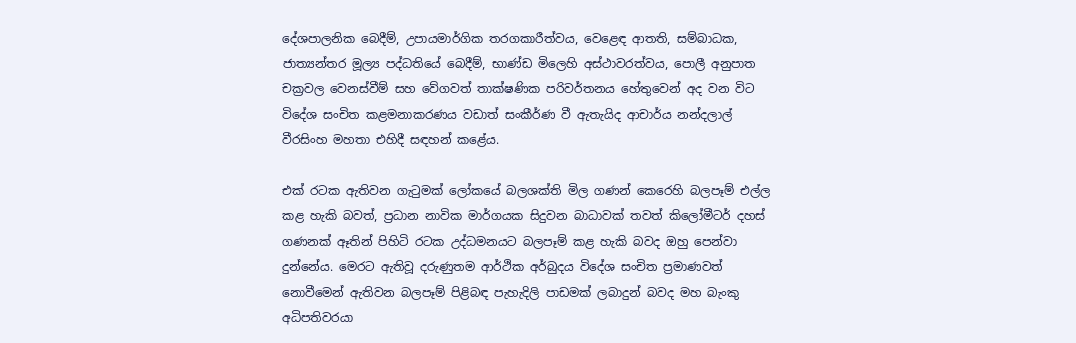දේශපාලනික බෙදීම්, උපායමාර්ගික තරගකාරීත්වය, වෙළෙඳ ආතති, සම්බාධක, ජාත්‍යන්තර මූල්‍ය පද්ධතියේ බෙදීම්, භාණ්ඩ මිලෙහි අස්ථාවරත්වය, පොලී අනුපාත චක්‍රවල වෙනස්වීම් සහ වේගවත් තාක්ෂණික පරිවර්තනය හේතුවෙන් අද වන විට විදේශ සංචිත කළමනාකරණය වඩාත් සංකීර්ණ වී ඇතැයිද ආචාර්ය නන්දලාල් වීරසිංහ මහතා එහිදී සඳහන් කළේය.

එක් රටක ඇතිවන ගැටුමක් ලෝකයේ බලශක්ති මිල ගණන් කෙරෙහි බලපෑම් එල්ල කළ හැකි බවත්, ප්‍රධාන නාවික මාර්ගයක සිදුවන බාධාවක් තවත් කිලෝමීටර් දහස් ගණනක් ඈතින් පිහිටි රටක උද්ධමනයට බලපෑම් කළ හැකි බවද ඔහු පෙන්වා දුන්නේය. මෙරට ඇතිවූ දරුණුතම ආර්ථික අර්බුදය විදේශ සංචිත ප්‍රමාණවත් නොවීමෙන් ඇතිවන බලපෑම් පිළිබඳ පැහැදිලි පාඩමක් ලබාදුන් බවද මහ බැංකු අධිපතිවරයා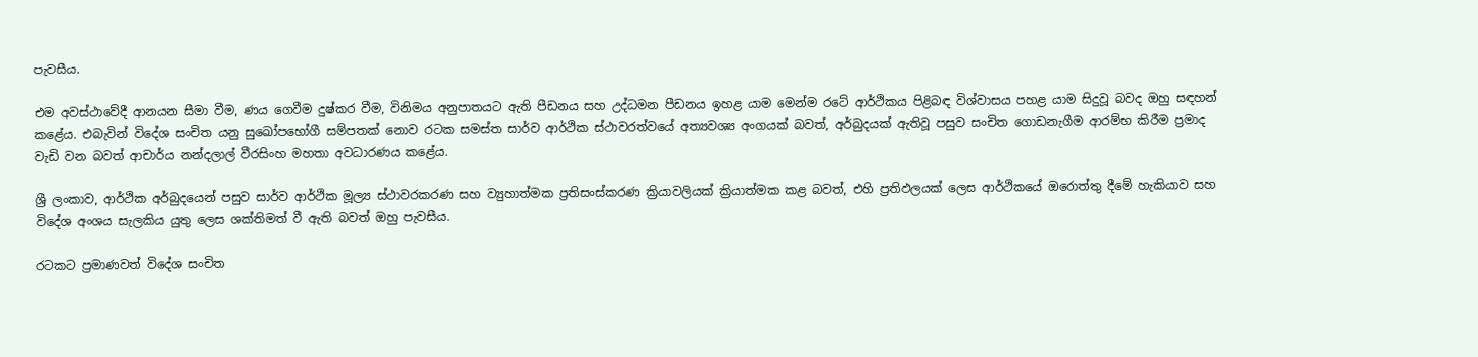පැවසීය.

එම අවස්ථාවේදී ආනයන සීමා වීම, ණය ගෙවීම දුෂ්කර වීම, විනිමය අනුපාතයට ඇති පීඩනය සහ උද්ධමන පීඩනය ඉහළ යාම මෙන්ම රටේ ආර්ථිකය පිළිබඳ විශ්වාසය පහළ යාම සිදුවූ බවද ඔහු සඳහන් කළේය. එබැවින් විදේශ සංචිත යනු සුඛෝපභෝගී සම්පතක් නොව රටක සමස්ත සාර්ව ආර්ථික ස්ථාවරත්වයේ අත්‍යවශ්‍ය අංගයක් බවත්, අර්බුදයක් ඇතිවූ පසුව සංචිත ගොඩනැගීම ආරම්භ කිරීම ප්‍රමාද වැඩි වන බවත් ආචාර්ය නන්දලාල් වීරසිංහ මහතා අවධාරණය කළේය.

ශ්‍රී ලංකාව, ආර්ථික අර්බුදයෙන් පසුව සාර්ව ආර්ථික මූල්‍ය ස්ථාවරකරණ සහ ව්‍යුහාත්මක ප්‍රතිසංස්කරණ ක්‍රියාවලියක් ක්‍රියාත්මක කළ බවත්, එහි ප්‍රතිඵලයක් ලෙස ආර්ථිකයේ ඔරොත්තු දීමේ හැකියාව සහ විදේශ අංශය සැලකිය යුතු ලෙස ශක්තිමත් වී ඇති බවත් ඔහු පැවසීය.

රටකට ප්‍රමාණවත් විදේශ සංචිත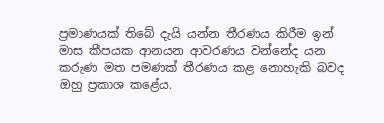ප්‍රමාණයක් තිබේ දැයි යන්න තීරණය කිරීම ඉන් මාස කීපයක ආනයන ආවරණය වන්නේද යන කරුණ මත පමණක් තීරණය කළ නොහැකි බවද ඔහු ප්‍රකාශ කළේය.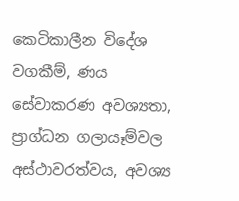කෙටිකාලීන විදේශ වගකීම්, ණය සේවාකරණ අවශ්‍යතා, ප්‍රාග්ධන ගලායෑම්වල අස්ථාවරත්වය, අවශ්‍ය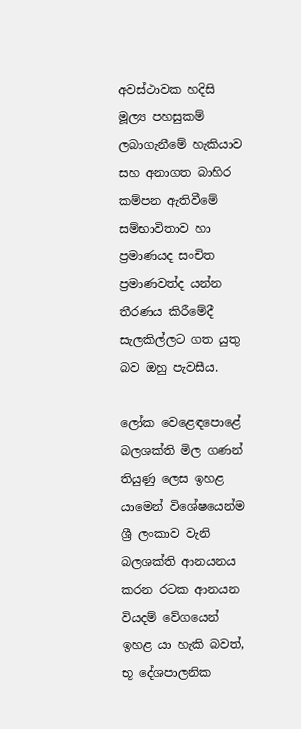අවස්ථාවක හදිසි මූල්‍ය පහසුකම් ලබාගැනීමේ හැකියාව සහ අනාගත බාහිර කම්පන ඇතිවීමේ සම්භාවිතාව හා ප්‍රමාණයද සංචිත ප්‍රමාණවත්ද යන්න තීරණය කිරීමේදී සැලකිල්ලට ගත යුතු බව ඔහු පැවසීය.

ලෝක වෙළෙඳපොළේ බලශක්ති මිල ගණන් තියුණු ලෙස ඉහළ යාමෙන් විශේෂයෙන්ම ශ්‍රී ලංකාව වැනි බලශක්ති ආනයනය කරන රටක ආනයන වියදම් වේගයෙන් ඉහළ යා හැකි බවත්, භූ දේශපාලනික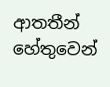ආතතීන් හේතුවෙන්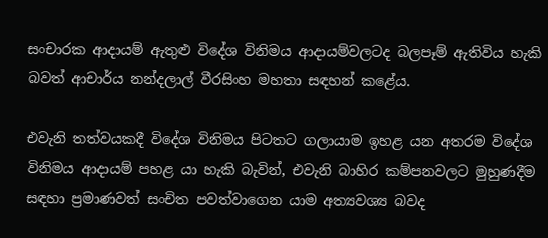සංචාරක ආදායම් ඇතුළු විදේශ විනිමය ආදායම්වලටද බලපෑම් ඇතිවිය හැකි බවත් ආචාර්ය නන්දලාල් වීරසිංහ මහතා සඳහන් කළේය.

එවැනි තත්වයකදී විදේශ විනිමය පිටතට ගලායාම ඉහළ යන අතරම විදේශ විනිමය ආදායම් පහළ යා හැකි බැවින්, එවැනි බාහිර කම්පනවලට මුහුණදීම සඳහා ප්‍රමාණවත් සංචිත පවත්වාගෙන යාම අත්‍යවශ්‍ය බවද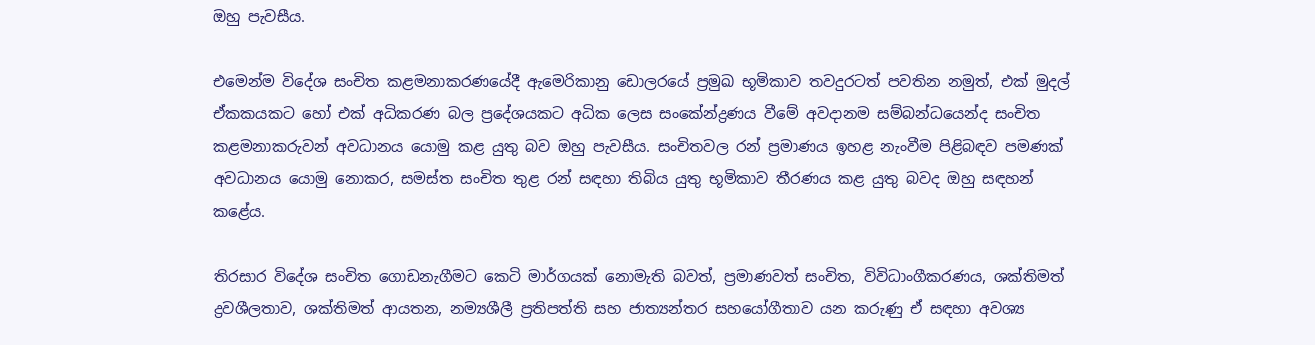ඔහු පැවසීය.

එමෙන්ම විදේශ සංචිත කළමනාකරණයේදී ඇමෙරිකානු ඩොලරයේ ප්‍රමුඛ භූමිකාව තවදුරටත් පවතින නමුත්, එක් මුදල් ඒකකයකට හෝ එක් අධිකරණ බල ප්‍රදේශයකට අධික ලෙස සංකේන්ද්‍රණය වීමේ අවදානම සම්බන්ධයෙන්ද සංචිත කළමනාකරුවන් අවධානය යොමු කළ යුතු බව ඔහු පැවසීය. සංචිතවල රන් ප්‍රමාණය ඉහළ නැංවීම පිළිබඳව පමණක් අවධානය යොමු නොකර, සමස්ත සංචිත තුළ රන් සඳහා තිබිය යුතු භූමිකාව තීරණය කළ යුතු බවද ඔහු සඳහන් කළේය.

තිරසාර විදේශ සංචිත ගොඩනැගීමට කෙටි මාර්ගයක් නොමැති බවත්, ප්‍රමාණවත් සංචිත, විවිධාංගීකරණය, ශක්තිමත් ද්‍රවශීලතාව, ශක්තිමත් ආයතන, නම්‍යශීලී ප්‍රතිපත්ති සහ ජාත්‍යන්තර සහයෝගීතාව යන කරුණු ඒ සඳහා අවශ්‍ය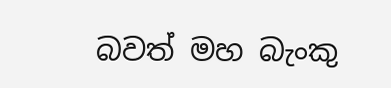බවත් මහ බැංකු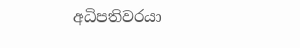අධිපතිවරයා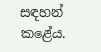සඳහන් කළේය.